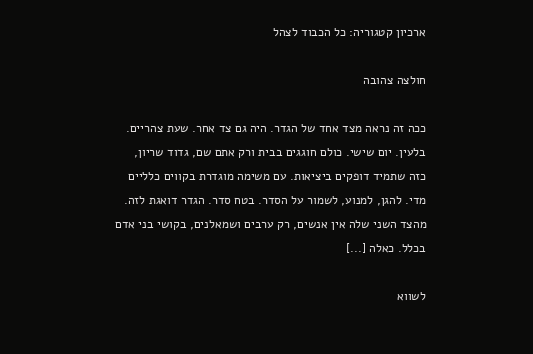ארכיון קטגוריה: כל הכבוד לצהל

חולצה צהובה

ככה זה נראה מצד אחד של הגדר. היה גם צד אחר. שעת צהריים. בלעין. יום שישי. כולם חוגגים בבית ורק אתם שם, גדוד שריון, כזה שתמיד דופקים ביציאות. עם משימה מוגדרת בקווים כלליים מדי. להגן, למנוע, לשמור על הסדר. בטח סדר. הגדר דואגת לזה. מהצד השני שלה אין אנשים, רק ערבים ושמאלנים, בקושי בני אדם בכלל. כאלה [...]

לשווא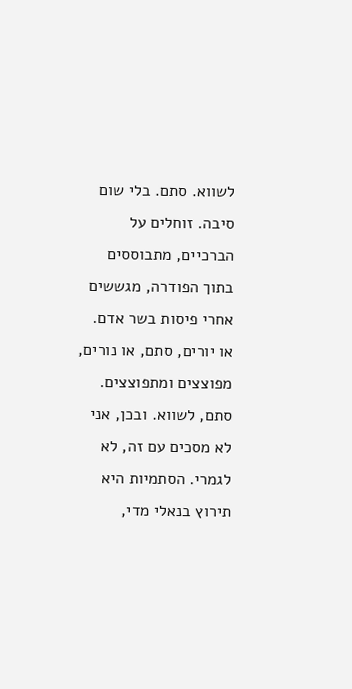לשווא. סתם. בלי שום סיבה. זוחלים על הברכיים, מתבוססים בתוך הפודרה, מגששים אחרי פיסות בשר אדם. או יורים, סתם, או נורים, מפוצצים ומתפוצצים. סתם, לשווא. ובכן, אני לא מסכים עם זה, לא לגמרי. הסתמיות היא תירוץ בנאלי מדי,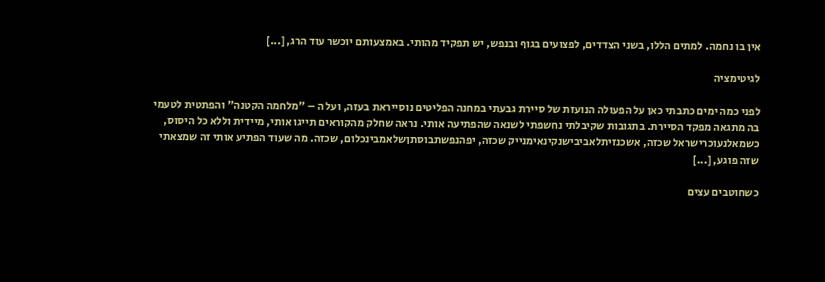אין בו נחמה. למתים הללו, בשני הצדדים, לפצועים בגוף ובנפש, יש תפקיד מהותי. באמצעותם יוכשר עוד הרג, [...]

לגיטימציה

לפני כמה ימים כתבתי כאן על הפעולה הנועזת של סיירת גבעתי במחנה הפליטים נוסייראת בעזה, ועל ה – "מלחמה הקטנה" והפתטית לטעמי בה מתגאה מפקד הסיירת. בתגובות שקיבלתי נחשפתי לשנאה שהפתיעה אותי. נראה שחלק מהקוראים תייגו אותי, מיידית וללא כל היסוס, כשמאלנעוכרישראל שכזה, אשכנזיתלאביבישנקינאימנייק שכזה, יפהנפשתבוסתןשלאמבינכלום, שכזה. מה שעוד הפתיע אותי זה שמצאתי שזה פוגע, [...]

כשחוטבים עצים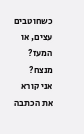כשחוטבים עצים, או המעז? מנצח?   אני קורא את הכתבה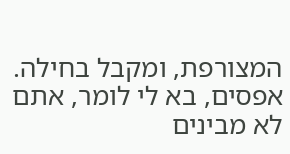המצורפת, ומקבל בחילה. אפסים, בא לי לומר, אתם לא מבינים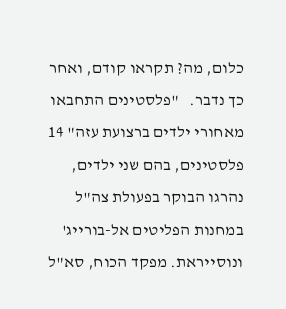כלום, מה? תקראו קודם, ואחר כך נדבר.   "פלסטינים התחבאו מאחורי ילדים ברצועת עזה" 14 פלסטינים, בהם שני ילדים, נהרגו הבוקר בפעולת צה"ל במחנות הפליטים אל-בורייג' ונוסייראת. מפקד הכוח, סא"ל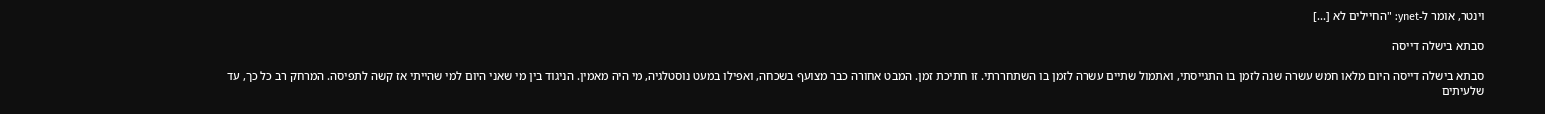וינטר, אומר ל-ynet: "החיילים לא [...]

סבתא בישלה דייסה

סבתא בישלה דייסה היום מלאו חמש עשרה שנה לזמן בו התגייסתי, ואתמול שתיים עשרה לזמן בו השתחררתי. זו חתיכת זמן. המבט אחורה כבר מצועף בשכחה, ואפילו במעט נוסטלגיה, מי היה מאמין. הניגוד בין מי שאני היום למי שהייתי אז קשה לתפיסה. המרחק רב כל כך, עד שלעיתים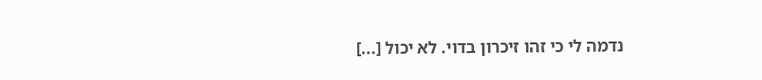נדמה לי כי זהו זיכרון בדוי. לא יכול [...]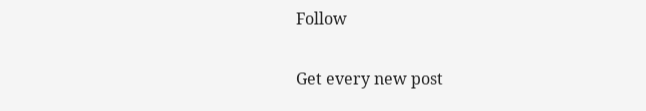Follow

Get every new post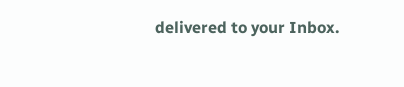delivered to your Inbox.